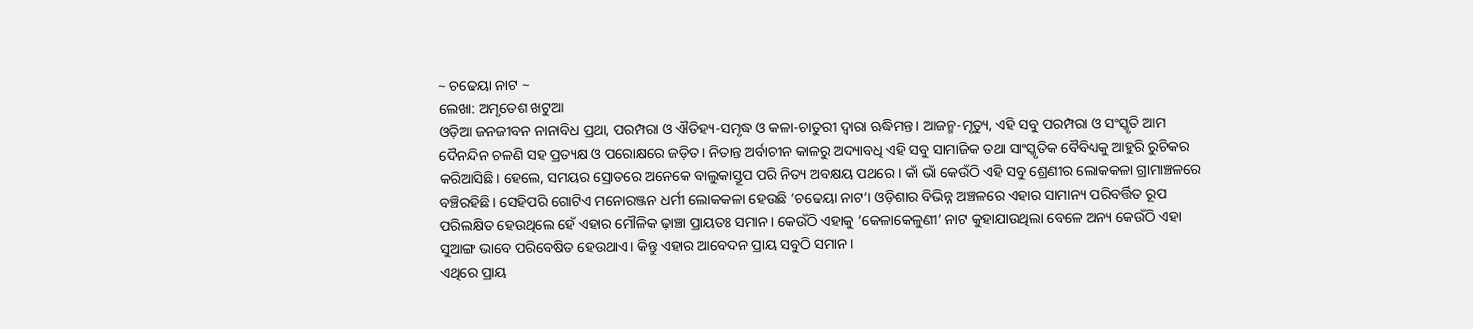~ ଚଢେୟା ନାଟ ~
ଲେଖା: ଅମୃତେଶ ଖଟୁଆ
ଓଡ଼ିଆ ଜନଜୀବନ ନାନାବିଧ ପ୍ରଥା, ପରମ୍ପରା ଓ ଐତିହ୍ୟ-ସମୃଦ୍ଧ ଓ କଳା-ଚାତୁରୀ ଦ୍ଵାରା ଋଦ୍ଧିମନ୍ତ। ଆଜନ୍ମ-ମୃତ୍ୟୁ, ଏହି ସବୁ ପରମ୍ପରା ଓ ସଂସ୍କୃତି ଆମ ଦୈନନ୍ଦିନ ଚଳଣି ସହ ପ୍ରତ୍ୟକ୍ଷ ଓ ପରୋକ୍ଷରେ ଜଡ଼ିତ। ନିତାନ୍ତ ଅର୍ବାଚୀନ କାଳରୁ ଅଦ୍ୟାବଧି ଏହି ସବୁ ସାମାଜିକ ତଥା ସାଂସ୍କୃତିକ ବୈବିଧ୍ୟକୁ ଆହୁରି ରୁଚିକର କରିଆସିଛି। ହେଲେ, ସମୟର ସ୍ରୋତରେ ଅନେକେ ବାଲୁକାସ୍ତୂପ ପରି ନିତ୍ୟ ଅବକ୍ଷୟ ପଥରେ । କାଁ ଭାଁ କେଉଁଠି ଏହି ସବୁ ଶ୍ରେଣୀର ଲୋକକଳା ଗ୍ରାମାଞ୍ଚଳରେ ବଞ୍ଚିରହିଛି। ସେହିପରି ଗୋଟିଏ ମନୋରଞ୍ଜନ ଧର୍ମୀ ଲୋକକଳା ହେଉଛି ‘ଚଢେୟା ନାଟ‘। ଓଡ଼ିଶାର ବିଭିନ୍ନ ଅଞ୍ଚଳରେ ଏହାର ସାମାନ୍ୟ ପରିବର୍ତ୍ତିତ ରୂପ ପରିଲକ୍ଷିତ ହେଉଥିଲେ ହେଁ ଏହାର ମୌଳିକ ଢ଼ାଞ୍ଚା ପ୍ରାୟତଃ ସମାନ। କେଉଁଠି ଏହାକୁ ‘କେଳାକେଳୁଣୀ’ ନାଟ କୁହାଯାଉଥିଲା ବେଳେ ଅନ୍ୟ କେଉଁଠି ଏହା ସୁଆଙ୍ଗ ଭାବେ ପରିବେଷିତ ହେଉଥାଏ। କିନ୍ତୁ ଏହାର ଆବେଦନ ପ୍ରାୟ ସବୁଠି ସମାନ।
ଏଥିରେ ପ୍ରାୟ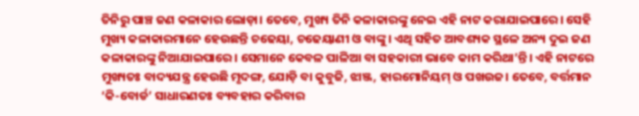ତିନିରୁ ପାଞ୍ଚ ଜଣ କଳାକାର ଲୋଡ଼ା। ତେବେ, ମୁଖ୍ୟ ତିନି କଳାକାରଙ୍କୁ ନେଇ ଏହି ନାଟ କରାଯାଇପାରେ। ସେହି ମୁଖ୍ୟ କଳାକାରମାନେ ହେଉଛନ୍ତି ଚଢେୟା, ଚଢେୟାଣୀ ଓ ବାଙ୍କୁ। ଏଥି ସହିତ ଆବଶ୍ୟକ ସ୍ଥଳେ ଅନ୍ୟ ଦୁଇ ଜଣ କଳାକାରଙ୍କୁ ନିଆଯାଇପାରେ। ସେମାନେ କେବଳ ପାଳିଆ ବା ସହକାରୀ ଭାବେ କାମ କରିଥା’ନ୍ତି। ଏହି ନାଟରେ ମୁଖ୍ୟତଃ ବାଦ୍ୟଯନ୍ତ୍ର ହେଉଛି ମୃଦଙ୍ଗ, ଯୋଡ଼ି ବା କୁବୁଜି, ଝାଞ୍ଜ, ହାରମୋନିୟମ୍ ଓ ପଖଉଜ। ତେବେ, ବର୍ତ୍ତମାନ ‘କି-ବୋର୍ଡ’ ସାଧାରଣତଃ ବ୍ୟବହାର କରିବାର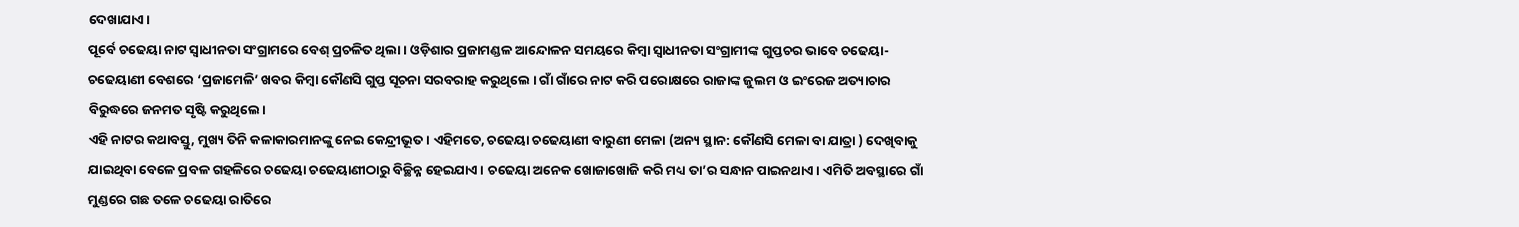ଦେଖାଯାଏ।
ପୂର୍ବେ ଚଢେୟା ନାଟ ସ୍ଵାଧୀନତା ସଂଗ୍ରାମରେ ବେଶ୍ ପ୍ରଚଳିତ ଥିଲା। ଓଡ଼ିଶାର ପ୍ରଜାମଣ୍ଡଳ ଆନ୍ଦୋଳନ ସମୟରେ କିମ୍ବା ସ୍ଵାଧୀନତା ସଂଗ୍ରାମୀଙ୍କ ଗୁପ୍ତଚର ଭାବେ ଚଢେୟା-ଚଢେୟାଣୀ ବେଶରେ ‘ପ୍ରଜାମେଳି’ ଖବର କିମ୍ବା କୌଣସି ଗୁପ୍ତ ସୂଚନା ସରବରାହ କରୁଥିଲେ । ଗାଁ ଗାଁରେ ନାଟ କରି ପରୋକ୍ଷରେ ରାଜାଙ୍କ ଜୁଲମ ଓ ଇଂରେଜ ଅତ୍ୟାଚାର ବିରୁଦ୍ଧରେ ଜନମତ ସୃଷ୍ଟି କରୁଥିଲେ।
ଏହି ନାଟର କଥାବସ୍ତୁ, ମୁଖ୍ୟ ତିନି କଳାକାରମାନଙ୍କୁ ନେଇ କେନ୍ଦ୍ରୀଭୂତ। ଏହିମତେ, ଚଢେୟା ଚଢେୟାଣୀ ବାରୁଣୀ ମେଳା (ଅନ୍ୟ ସ୍ଥାନ: କୌଣସି ମେଳା ବା ଯାତ୍ରା ) ଦେଖିବାକୁ ଯାଇଥିବା ବେଳେ ପ୍ରବଳ ଗହଳିରେ ଚଢେୟା ଚଢେୟାଣୀଠାରୁ ବିଚ୍ଛିନ୍ନ ହେଇଯାଏ। ଚଢେୟା ଅନେକ ଖୋଜାଖୋଜି କରି ମଧ୍ୟ ତା’ର ସନ୍ଧାନ ପାଇନଥାଏ। ଏମିତି ଅବସ୍ଥାରେ ଗାଁ ମୁଣ୍ଡରେ ଗଛ ତଳେ ଚଢେୟା ରାତିରେ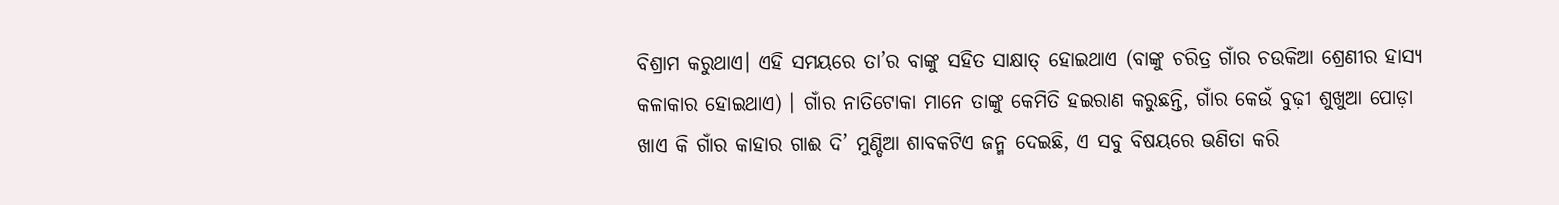ବିଶ୍ରାମ କରୁଥାଏ। ଏହି ସମୟରେ ତା’ର ବାଙ୍କୁ ସହିତ ସାକ୍ଷାତ୍ ହୋଇଥାଏ (ବାଙ୍କୁ ଚରିତ୍ର ଗାଁର ଚଉକିଆ ଶ୍ରେଣୀର ହାସ୍ୟ କଳାକାର ହୋଇଥାଏ) । ଗାଁର ନାତିଟୋକା ମାନେ ତାଙ୍କୁ କେମିତି ହଇରାଣ କରୁଛନ୍ତି, ଗାଁର କେଉଁ ବୁଢ଼ୀ ଶୁଖୁଆ ପୋଡ଼ା ଖାଏ କି ଗାଁର କାହାର ଗାଈ ଦି’ ମୁଣ୍ଡିଆ ଶାବକଟିଏ ଜନ୍ମ ଦେଇଛି, ଏ ସବୁ ବିଷୟରେ ଭଣିତା କରି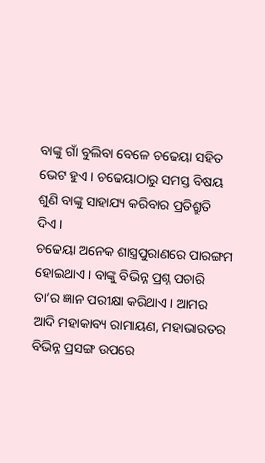ବାଙ୍କୁ ଗାଁ ବୁଲିବା ବେଳେ ଚଢେୟା ସହିତ ଭେଟ ହୁଏ। ଚଢେୟାଠାରୁ ସମସ୍ତ ବିଷୟ ଶୁଣି ବାଙ୍କୁ ସାହାଯ୍ୟ କରିବାର ପ୍ରତିଶ୍ରୁତି ଦିଏ।
ଚଢେୟା ଅନେକ ଶାସ୍ତ୍ରପୁରାଣରେ ପାରଙ୍ଗମ ହୋଇଥାଏ। ବାଙ୍କୁ ବିଭିନ୍ନ ପ୍ରଶ୍ନ ପଚାରି ତା’ର ଜ୍ଞାନ ପରୀକ୍ଷା କରିଥାଏ। ଆମର ଆଦି ମହାକାବ୍ୟ ରାମାୟଣ, ମହାଭାରତର ବିଭିନ୍ନ ପ୍ରସଙ୍ଗ ଉପରେ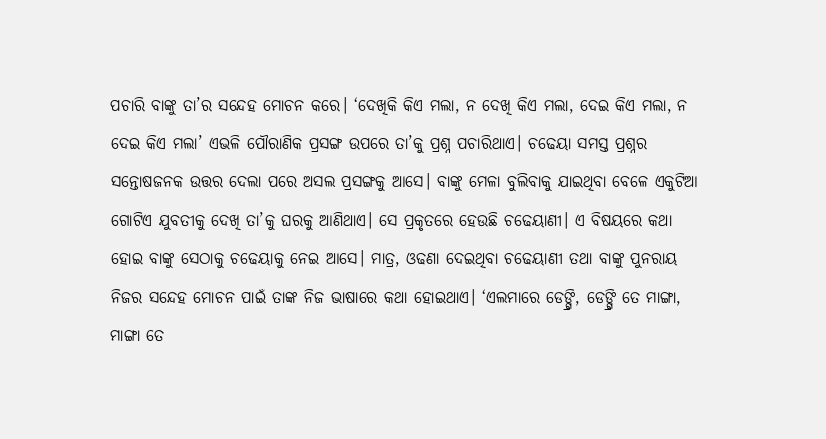ପଚାରି ବାଙ୍କୁ ତା’ର ସନ୍ଦେହ ମୋଚନ କରେ। ‘ଦେଖିକି କିଏ ମଲା, ନ ଦେଖି କିଏ ମଲା, ଦେଇ କିଏ ମଲା, ନ ଦେଇ କିଏ ମଲା’ ଏଭଳି ପୌରାଣିକ ପ୍ରସଙ୍ଗ ଉପରେ ତା’କୁ ପ୍ରଶ୍ନ ପଚାରିଥାଏ। ଚଢେୟା ସମସ୍ତ ପ୍ରଶ୍ନର ସନ୍ତୋଷଜନକ ଉତ୍ତର ଦେଲା ପରେ ଅସଲ ପ୍ରସଙ୍ଗକୁ ଆସେ। ବାଙ୍କୁ ମେଳା ବୁଲିବାକୁ ଯାଇଥିବା ବେଳେ ଏକୁଟିଆ ଗୋଟିଏ ଯୁବତୀକୁ ଦେଖି ତା’କୁ ଘରକୁ ଆଣିଥାଏ। ସେ ପ୍ରକୃତରେ ହେଉଛି ଚଢେୟାଣୀ। ଏ ବିଷୟରେ କଥା ହୋଇ ବାଙ୍କୁ ସେଠାକୁ ଚଢେୟାକୁ ନେଇ ଆସେ। ମାତ୍ର, ଓଢଣା ଦେଇଥିବା ଚଢେୟାଣୀ ତଥା ବାଙ୍କୁ ପୁନରାୟ ନିଜର ସନ୍ଦେହ ମୋଚନ ପାଇଁ ତାଙ୍କ ନିଜ ଭାଷାରେ କଥା ହୋଇଥାଏ। ‘ଏଲମାରେ ଡେଙ୍ଗ୍ରି, ଡେଙ୍ଗ୍ରି ତେ ମାଙ୍ଗା, ମାଙ୍ଗା ତେ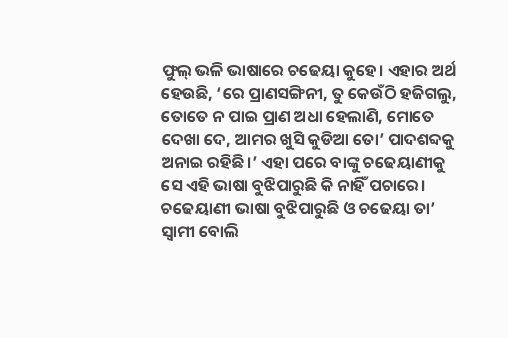ଫୁଲ୍ ଭଳି ଭାଷାରେ ଚଢେୟା କୁହେ। ଏହାର ଅର୍ଥ ହେଉଛି, ‘ରେ ପ୍ରାଣସଙ୍ଗିନୀ, ତୁ କେଉଁଠି ହଜିଗଲୁ, ତୋତେ ନ ପାଇ ପ୍ରାଣ ଅଧା ହେଲାଣି, ମୋତେ ଦେଖା ଦେ, ଆମର ଖୁସି କୁଡିଆ ତୋ’ ପାଦଶବ୍ଦକୁ ଅନାଇ ରହିଛି।’ ଏହା ପରେ ବାଙ୍କୁ ଚଢେୟାଣୀକୁ ସେ ଏହି ଭାଷା ବୁଝିପାରୁଛି କି ନାହିଁ ପଚାରେ। ଚଢେୟାଣୀ ଭାଷା ବୁଝିପାରୁଛି ଓ ଚଢେୟା ତା’ ସ୍ଵାମୀ ବୋଲି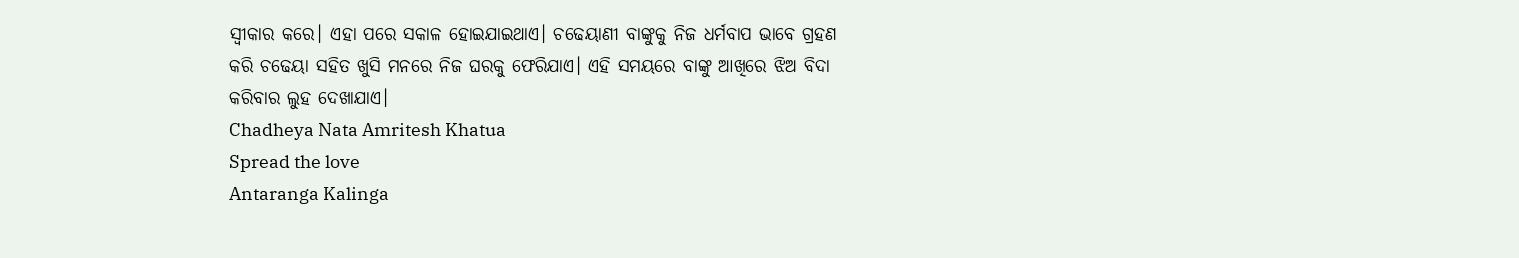ସ୍ଵୀକାର କରେ। ଏହା ପରେ ସକାଳ ହୋଇଯାଇଥାଏ। ଚଢେୟାଣୀ ବାଙ୍କୁକୁ ନିଜ ଧର୍ମବାପ ଭାବେ ଗ୍ରହଣ କରି ଚଢେୟା ସହିତ ଖୁସି ମନରେ ନିଜ ଘରକୁ ଫେରିଯାଏ। ଏହି ସମୟରେ ବାଙ୍କୁ ଆଖିରେ ଝିଅ ବିଦା କରିବାର ଲୁହ ଦେଖାଯାଏ।
Chadheya Nata Amritesh Khatua
Spread the love
Antaranga Kalinga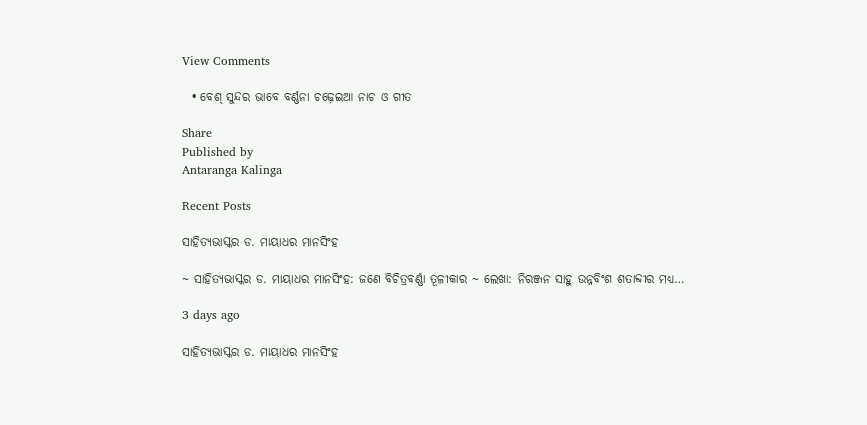View Comments

  • ବେଶ୍ ସୁନ୍ଦର ଭାବେ ବର୍ଣ୍ଣନା ଚଢ଼େଇଆ ନାଚ ଓ ଗୀତ

Share
Published by
Antaranga Kalinga

Recent Posts

ସାହିତ୍ୟଭାସ୍କର ଡ. ମାୟାଧର ମାନସିଂହ

~ ସାହିତ୍ୟଭାସ୍କର ଡ. ମାୟାଧର ମାନସିଂହ: ଜଣେ ବିଚିତ୍ରବର୍ଣ୍ଣା ତୂଳୀକାର ~ ଲେଖା: ନିରଞ୍ଜନ ସାହୁ ଉନ୍ନବିଂଶ ଶତାବ୍ଦୀର ମଧ୍ୟ…

3 days ago

ସାହିତ୍ୟଭାସ୍କର ଡ. ମାୟାଧର ମାନସିଂହ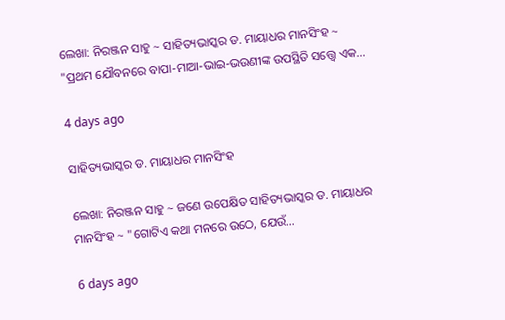ଲେଖା: ନିରଞ୍ଜନ ସାହୁ ~ ସାହିତ୍ୟଭାସ୍କର ଡ. ମାୟାଧର ମାନସିଂହ ~ "ପ୍ରଥମ ଯୌବନରେ ବାପା-ମାଆ-ଭାଇ-ଭଉଣୀଙ୍କ ଉପସ୍ଥିତି ସତ୍ତ୍ୱେ ଏକ…

4 days ago

ସାହିତ୍ୟଭାସ୍କର ଡ. ମାୟାଧର ମାନସିଂହ

ଲେଖା: ନିରଞ୍ଜନ ସାହୁ ~ ଜଣେ ଉପେକ୍ଷିତ ସାହିତ୍ୟଭାସ୍କର ଡ. ମାୟାଧର ମାନସିଂହ ~ "ଗୋଟିଏ କଥା ମନରେ ଉଠେ, ଯେଉଁ…

6 days ago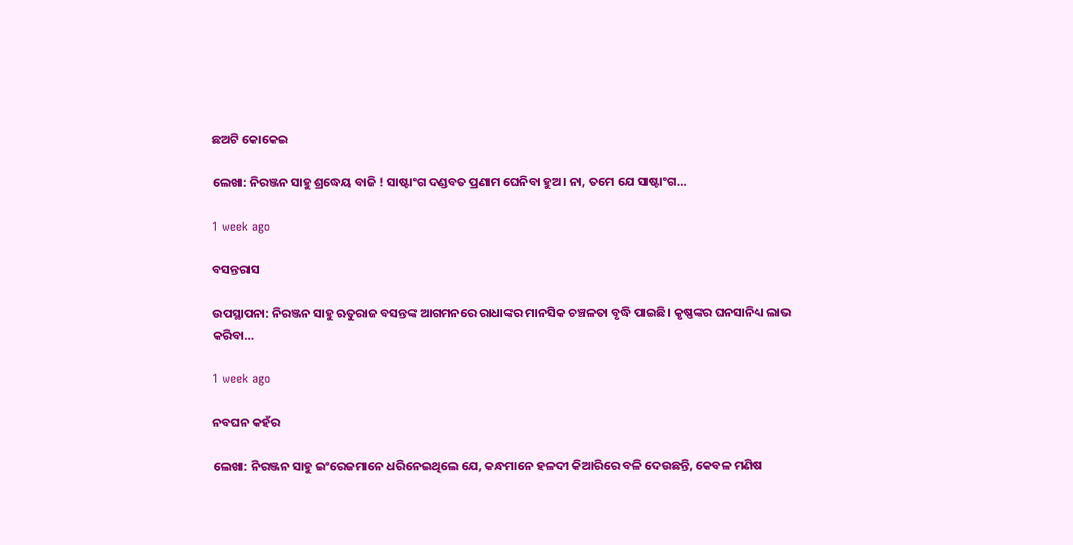ଛଅଟି କୋକେଇ

ଲେଖା: ନିରଞ୍ଜନ ସାହୁ ଶ୍ରଦ୍ଧେୟ ବାଜି ! ସାଷ୍ଟାଂଗ ଦଣ୍ଡବତ ପ୍ରଣାମ ଘେନିବା ହୁଅ। ନା, ତମେ ଯେ ସାଷ୍ଟାଂଗ…

1 week ago

ବସନ୍ତରାସ

ଉପସ୍ଥାପନା: ନିରଞ୍ଜନ ସାହୁ ଋତୁରାଜ ବସନ୍ତଙ୍କ ଆଗମନରେ ରାଧାଙ୍କର ମାନସିକ ଚଞ୍ଚଳତା ବୃଦ୍ଧି ପାଇଛି। କୃଷ୍ଣଙ୍କର ଘନସାନିଧ୍ୟ ଲାଭ କରିବା…

1 week ago

ନବଘନ କହଁର

ଲେଖା: ନିରଞ୍ଜନ ସାହୁ ଇଂରେଜମାନେ ଧରିନେଇଥିଲେ ଯେ, କନ୍ଧମାନେ ହଳଦୀ କିଆରିରେ ବଳି ଦେଉଛନ୍ତି, କେବଳ ମଣିଷ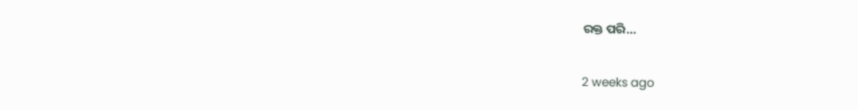ରକ୍ତ ପରି…

2 weeks ago